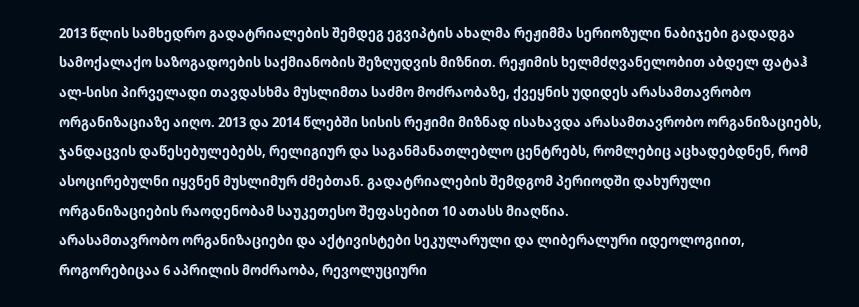2013 წლის სამხედრო გადატრიალების შემდეგ ეგვიპტის ახალმა რეჟიმმა სერიოზული ნაბიჯები გადადგა სამოქალაქო საზოგადოების საქმიანობის შეზღუდვის მიზნით. რეჟიმის ხელმძღვანელობით აბდელ ფატაჰ ალ-სისი პირველადი თავდასხმა მუსლიმთა საძმო მოძრაობაზე, ქვეყნის უდიდეს არასამთავრობო ორგანიზაციაზე აიღო. 2013 და 2014 წლებში სისის რეჟიმი მიზნად ისახავდა არასამთავრობო ორგანიზაციებს, ჯანდაცვის დაწესებულებებს, რელიგიურ და საგანმანათლებლო ცენტრებს, რომლებიც აცხადებდნენ, რომ ასოცირებულნი იყვნენ მუსლიმურ ძმებთან. გადატრიალების შემდგომ პერიოდში დახურული ორგანიზაციების რაოდენობამ საუკეთესო შეფასებით 10 ათასს მიაღწია.
არასამთავრობო ორგანიზაციები და აქტივისტები სეკულარული და ლიბერალური იდეოლოგიით, როგორებიცაა 6 აპრილის მოძრაობა, რევოლუციური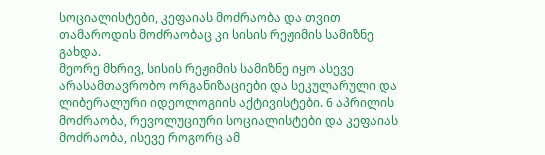სოციალისტები, კეფაიას მოძრაობა და თვით თამაროდის მოძრაობაც კი სისის რეჟიმის სამიზნე გახდა.
მეორე მხრივ, სისის რეჟიმის სამიზნე იყო ასევე არასამთავრობო ორგანიზაციები და სეკულარული და ლიბერალური იდეოლოგიის აქტივისტები. 6 აპრილის მოძრაობა, რევოლუციური სოციალისტები და კეფაიას მოძრაობა, ისევე როგორც ამ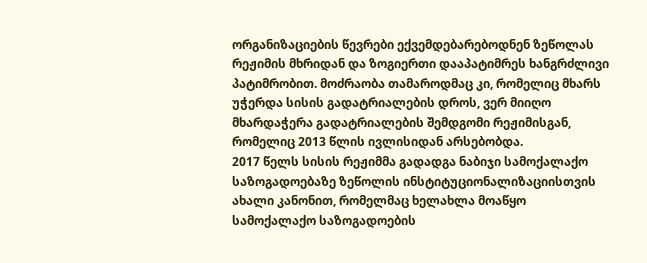ორგანიზაციების წევრები ექვემდებარებოდნენ ზეწოლას რეჟიმის მხრიდან და ზოგიერთი დააპატიმრეს ხანგრძლივი პატიმრობით. მოძრაობა თამაროდმაც კი, რომელიც მხარს უჭერდა სისის გადატრიალების დროს, ვერ მიიღო მხარდაჭერა გადატრიალების შემდგომი რეჟიმისგან, რომელიც 2013 წლის ივლისიდან არსებობდა.
2017 წელს სისის რეჟიმმა გადადგა ნაბიჯი სამოქალაქო საზოგადოებაზე ზეწოლის ინსტიტუციონალიზაციისთვის ახალი კანონით, რომელმაც ხელახლა მოაწყო სამოქალაქო საზოგადოების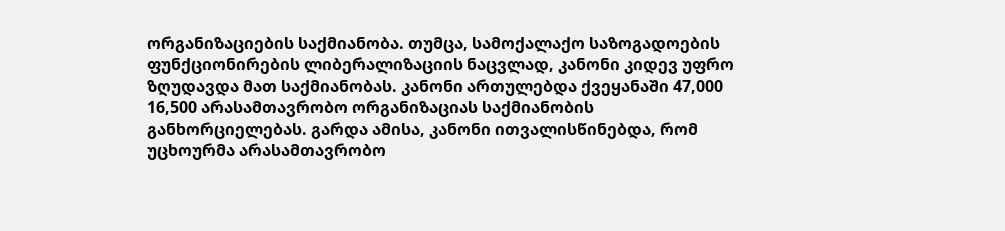ორგანიზაციების საქმიანობა. თუმცა, სამოქალაქო საზოგადოების ფუნქციონირების ლიბერალიზაციის ნაცვლად, კანონი კიდევ უფრო ზღუდავდა მათ საქმიანობას. კანონი ართულებდა ქვეყანაში 47,000 16,500 არასამთავრობო ორგანიზაციას საქმიანობის განხორციელებას. გარდა ამისა, კანონი ითვალისწინებდა, რომ უცხოურმა არასამთავრობო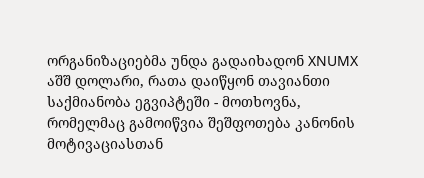ორგანიზაციებმა უნდა გადაიხადონ XNUMX აშშ დოლარი, რათა დაიწყონ თავიანთი საქმიანობა ეგვიპტეში - მოთხოვნა, რომელმაც გამოიწვია შეშფოთება კანონის მოტივაციასთან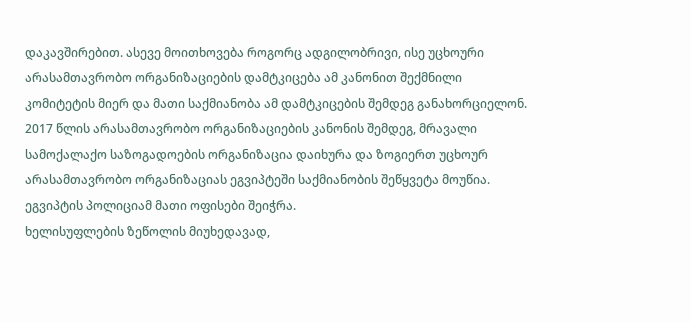დაკავშირებით. ასევე მოითხოვება როგორც ადგილობრივი, ისე უცხოური არასამთავრობო ორგანიზაციების დამტკიცება ამ კანონით შექმნილი კომიტეტის მიერ და მათი საქმიანობა ამ დამტკიცების შემდეგ განახორციელონ.
2017 წლის არასამთავრობო ორგანიზაციების კანონის შემდეგ, მრავალი სამოქალაქო საზოგადოების ორგანიზაცია დაიხურა და ზოგიერთ უცხოურ არასამთავრობო ორგანიზაციას ეგვიპტეში საქმიანობის შეწყვეტა მოუწია. ეგვიპტის პოლიციამ მათი ოფისები შეიჭრა.
ხელისუფლების ზეწოლის მიუხედავად,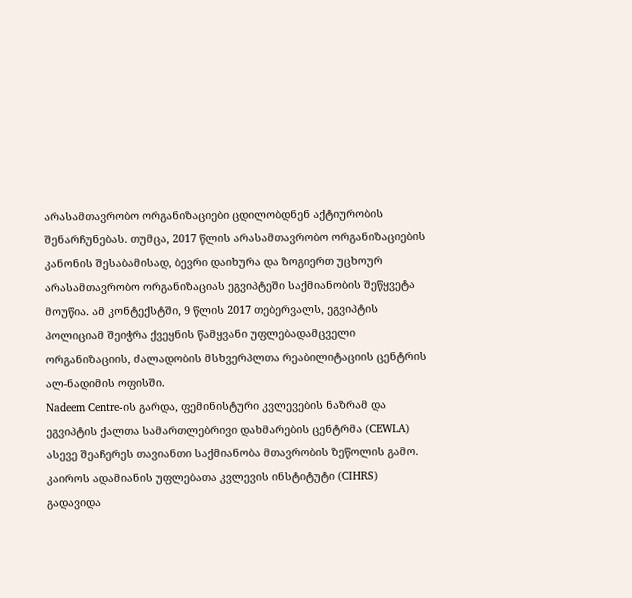არასამთავრობო ორგანიზაციები ცდილობდნენ აქტიურობის შენარჩუნებას. თუმცა, 2017 წლის არასამთავრობო ორგანიზაციების კანონის შესაბამისად, ბევრი დაიხურა და ზოგიერთ უცხოურ არასამთავრობო ორგანიზაციას ეგვიპტეში საქმიანობის შეწყვეტა მოუწია. ამ კონტექსტში, 9 წლის 2017 თებერვალს, ეგვიპტის პოლიციამ შეიჭრა ქვეყნის წამყვანი უფლებადამცველი ორგანიზაციის, ძალადობის მსხვერპლთა რეაბილიტაციის ცენტრის ალ-ნადიმის ოფისში.
Nadeem Centre-ის გარდა, ფემინისტური კვლევების ნაზრამ და ეგვიპტის ქალთა სამართლებრივი დახმარების ცენტრმა (CEWLA) ასევე შეაჩერეს თავიანთი საქმიანობა მთავრობის ზეწოლის გამო. კაიროს ადამიანის უფლებათა კვლევის ინსტიტუტი (CIHRS) გადავიდა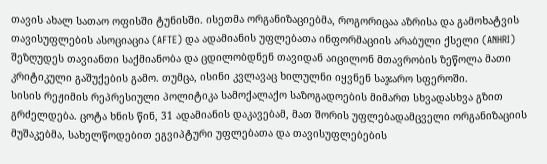თავის ახალ სათაო ოფისში ტუნისში. ისეთმა ორგანიზაციებმა, როგორიცაა აზრისა და გამოხატვის თავისუფლების ასოციაცია (AFTE) და ადამიანის უფლებათა ინფორმაციის არაბული ქსელი (ANHRI) შეზღუდეს თავიანთი საქმიანობა და ცდილობდნენ თავიდან აიცილონ მთავრობის ზეწოლა მათი კრიტიკული გაშუქების გამო. თუმცა, ისინი კვლავაც ხილულნი იყვნენ საჯარო სფეროში.
სისის რეჟიმის რეპრესიული პოლიტიკა სამოქალაქო საზოგადოების მიმართ სხვადასხვა გზით გრძელდება. ცოტა ხნის წინ, 31 ადამიანის დაკავებამ, მათ შორის უფლებადამცველი ორგანიზაციის მუშაკებმა, სახელწოდებით ეგვიპტური უფლებათა და თავისუფლებების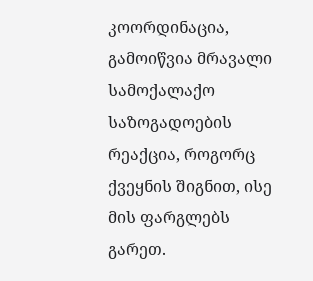კოორდინაცია, გამოიწვია მრავალი სამოქალაქო საზოგადოების რეაქცია, როგორც ქვეყნის შიგნით, ისე მის ფარგლებს გარეთ.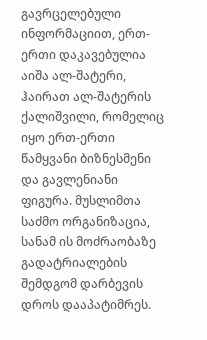გავრცელებული ინფორმაციით, ერთ-ერთი დაკავებულია აიშა ალ-შატერი, ჰაირათ ალ-შატერის ქალიშვილი, რომელიც იყო ერთ-ერთი წამყვანი ბიზნესმენი და გავლენიანი ფიგურა. მუსლიმთა საძმო ორგანიზაცია, სანამ ის მოძრაობაზე გადატრიალების შემდგომ დარბევის დროს დააპატიმრეს.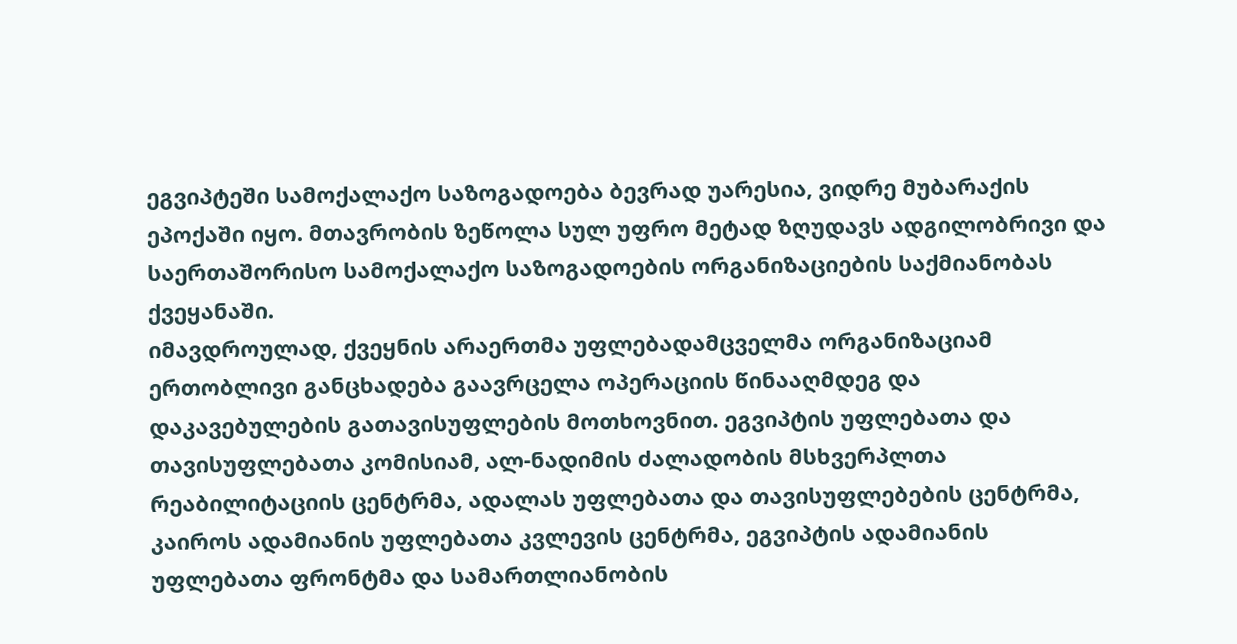ეგვიპტეში სამოქალაქო საზოგადოება ბევრად უარესია, ვიდრე მუბარაქის ეპოქაში იყო. მთავრობის ზეწოლა სულ უფრო მეტად ზღუდავს ადგილობრივი და საერთაშორისო სამოქალაქო საზოგადოების ორგანიზაციების საქმიანობას ქვეყანაში.
იმავდროულად, ქვეყნის არაერთმა უფლებადამცველმა ორგანიზაციამ ერთობლივი განცხადება გაავრცელა ოპერაციის წინააღმდეგ და დაკავებულების გათავისუფლების მოთხოვნით. ეგვიპტის უფლებათა და თავისუფლებათა კომისიამ, ალ-ნადიმის ძალადობის მსხვერპლთა რეაბილიტაციის ცენტრმა, ადალას უფლებათა და თავისუფლებების ცენტრმა, კაიროს ადამიანის უფლებათა კვლევის ცენტრმა, ეგვიპტის ადამიანის უფლებათა ფრონტმა და სამართლიანობის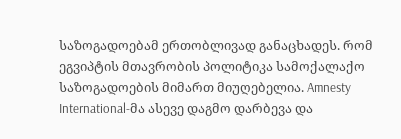საზოგადოებამ ერთობლივად განაცხადეს. რომ ეგვიპტის მთავრობის პოლიტიკა სამოქალაქო საზოგადოების მიმართ მიუღებელია. Amnesty International-მა ასევე დაგმო დარბევა და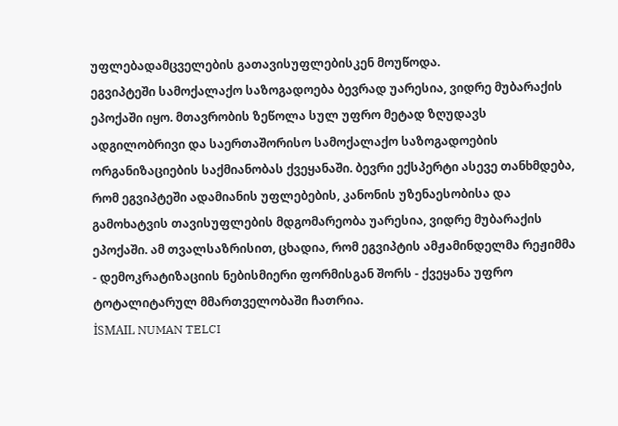უფლებადამცველების გათავისუფლებისკენ მოუწოდა.
ეგვიპტეში სამოქალაქო საზოგადოება ბევრად უარესია, ვიდრე მუბარაქის ეპოქაში იყო. მთავრობის ზეწოლა სულ უფრო მეტად ზღუდავს ადგილობრივი და საერთაშორისო სამოქალაქო საზოგადოების ორგანიზაციების საქმიანობას ქვეყანაში. ბევრი ექსპერტი ასევე თანხმდება, რომ ეგვიპტეში ადამიანის უფლებების, კანონის უზენაესობისა და გამოხატვის თავისუფლების მდგომარეობა უარესია, ვიდრე მუბარაქის ეპოქაში. ამ თვალსაზრისით, ცხადია, რომ ეგვიპტის ამჟამინდელმა რეჟიმმა - დემოკრატიზაციის ნებისმიერი ფორმისგან შორს - ქვეყანა უფრო ტოტალიტარულ მმართველობაში ჩათრია.
İSMAIL NUMAN TELCI